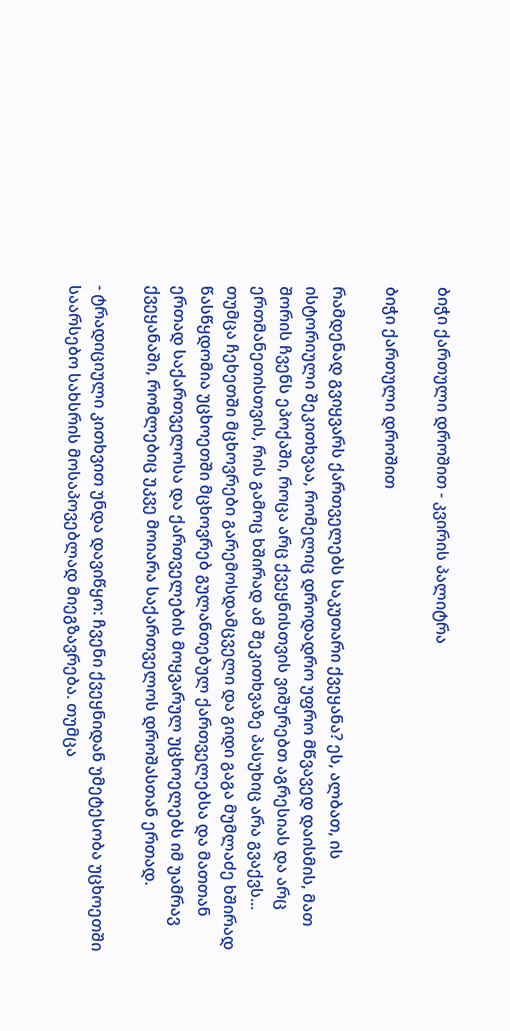ბიჭი ქართული დროშით - კვირის პალიტრა

ბიჭი ქართული დროშით

რამდენად გვიყვარს ქართველებს საკუთარი ქვეყანა? ეს, ალბათ, ის ისტორიული შეკითხვაა, რომელიც დროდადრო უფრო მწვავედ დაისმის, მათ შორის ჩვენს ეპოქაში, როცა არც ქვეყნისთვის ვიშურებთ აგრესიას და არც ერთმანეთისთვის, რის გამოც ხშირად ამ შეკითხვაზე პასუხიც არა გვაქვს... თუმცა ჩეხეთში მცხოვრები გარემოსდამცველი და გიდი გაგა მუმლაძე ხშირად წასწყდომია უცხოეთში მცხოვრებ გულანთებულ ქართველებსა და მათთან ერთად საქართველოსა და ქართველების მოყვარულ უცხოელებს იმ უამრავ ქვეყანაში, რომლებიც უკვე მოიარა საქართველოს დროშასთან ერთად.

- ტრადიციული კითხვით უნდა დავიწყო: ჩვენი ქვეყნიდან უმეტესობა უცხოეთში საარსებო სახსრის მოსაპოვებლად მიეგზავრება. თუმცა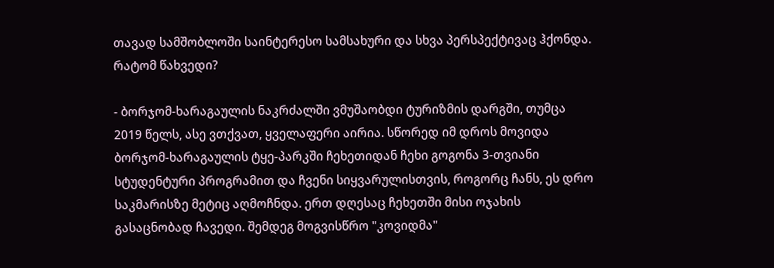თავად სამშობლოში საინტერესო სამსახური და სხვა პერსპექტივაც ჰქონდა. რატომ წახვედი?

- ბორჯომ-ხარაგაულის ნაკრძალში ვმუშაობდი ტურიზმის დარგში, თუმცა 2019 წელს, ასე ვთქვათ, ყველაფერი აირია. სწორედ იმ დროს მოვიდა ბორჯომ-ხარაგაულის ტყე-პარკში ჩეხეთიდან ჩეხი გოგონა 3-თვიანი სტუდენტური პროგრამით და ჩვენი სიყვარულისთვის, როგორც ჩანს, ეს დრო საკმარისზე მეტიც აღმოჩნდა. ერთ დღესაც ჩეხეთში მისი ოჯახის გასაცნობად ჩავედი. შემდეგ მოგვისწრო "კოვიდმა"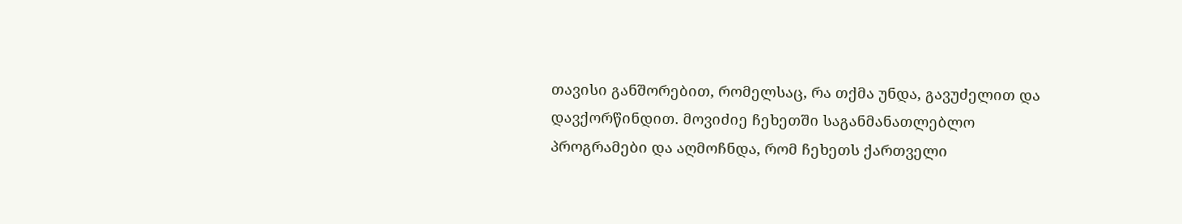თავისი განშორებით, რომელსაც, რა თქმა უნდა, გავუძელით და დავქორწინდით. მოვიძიე ჩეხეთში საგანმანათლებლო პროგრამები და აღმოჩნდა, რომ ჩეხეთს ქართველი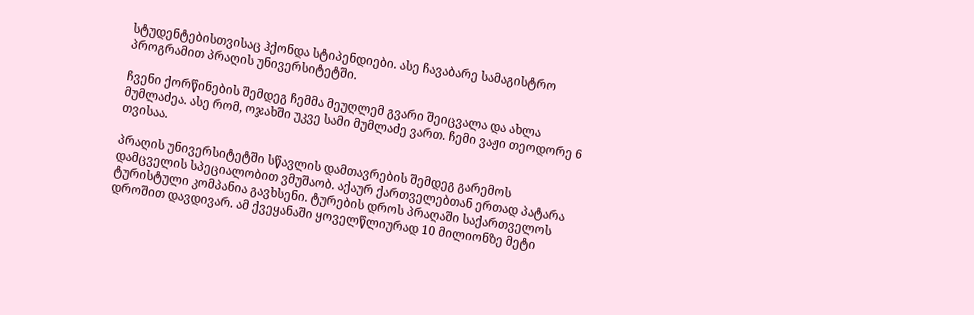სტუდენტებისთვისაც ჰქონდა სტიპენდიები. ასე ჩავაბარე სამაგისტრო პროგრამით პრაღის უნივერსიტეტში.

ჩვენი ქორწინების შემდეგ ჩემმა მეუღლემ გვარი შეიცვალა და ახლა მუმლაძეა. ასე რომ, ოჯახში უკვე სამი მუმლაძე ვართ. ჩემი ვაჟი თეოდორე 6 თვისაა.

პრაღის უნივერსიტეტში სწავლის დამთავრების შემდეგ გარემოს დამცველის სპეციალობით ვმუშაობ. აქაურ ქართველებთან ერთად პატარა ტურისტული კომპანია გავხსენი. ტურების დროს პრაღაში საქართველოს დროშით დავდივარ. ამ ქვეყანაში ყოველწლიურად 10 მილიონზე მეტი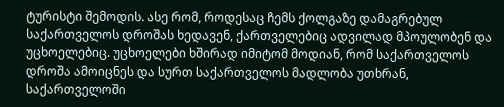ტურისტი შემოდის. ასე რომ, როდესაც ჩემს ქოლგაზე დამაგრებულ საქართველოს დროშას ხედავენ, ქართველებიც ადვილად მპოულობენ და უცხოელებიც. უცხოელები ხშირად იმიტომ მოდიან, რომ საქართველოს დროშა ამოიცნეს და სურთ საქართველოს მადლობა უთხრან, საქართველოში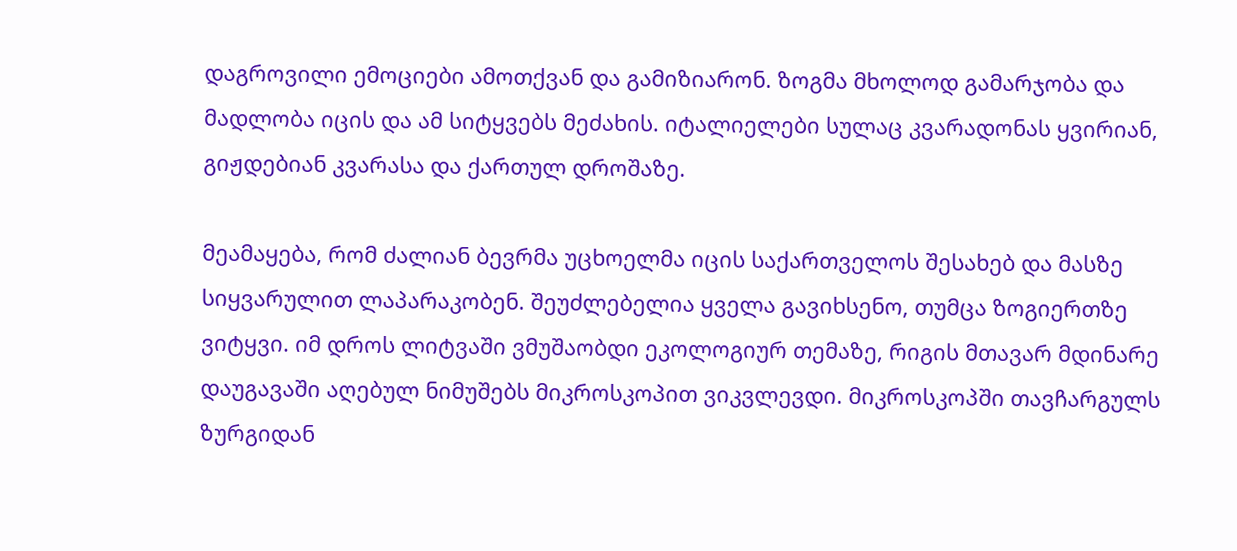დაგროვილი ემოციები ამოთქვან და გამიზიარონ. ზოგმა მხოლოდ გამარჯობა და მადლობა იცის და ამ სიტყვებს მეძახის. იტალიელები სულაც კვარადონას ყვირიან, გიჟდებიან კვარასა და ქართულ დროშაზე.

მეამაყება, რომ ძალიან ბევრმა უცხოელმა იცის საქართველოს შესახებ და მასზე სიყვარულით ლაპარაკობენ. შეუძლებელია ყველა გავიხსენო, თუმცა ზოგიერთზე ვიტყვი. იმ დროს ლიტვაში ვმუშაობდი ეკოლოგიურ თემაზე, რიგის მთავარ მდინარე დაუგავაში აღებულ ნიმუშებს მიკროსკოპით ვიკვლევდი. მიკროსკოპში თავჩარგულს ზურგიდან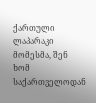ქართული ლაპარაკი მომესმა, შენ ხომ საქართველოდან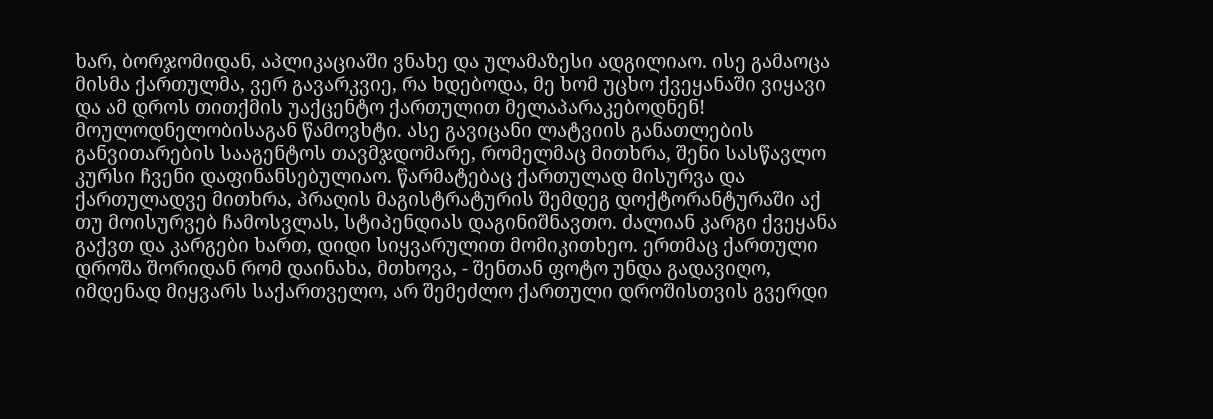ხარ, ბორჯომიდან, აპლიკაციაში ვნახე და ულამაზესი ადგილიაო. ისე გამაოცა მისმა ქართულმა, ვერ გავარკვიე, რა ხდებოდა, მე ხომ უცხო ქვეყანაში ვიყავი და ამ დროს თითქმის უაქცენტო ქართულით მელაპარაკებოდნენ! მოულოდნელობისაგან წამოვხტი. ასე გავიცანი ლატვიის განათლების განვითარების სააგენტოს თავმჯდომარე, რომელმაც მითხრა, შენი სასწავლო კურსი ჩვენი დაფინანსებულიაო. წარმატებაც ქართულად მისურვა და ქართულადვე მითხრა, პრაღის მაგისტრატურის შემდეგ დოქტორანტურაში აქ თუ მოისურვებ ჩამოსვლას, სტიპენდიას დაგინიშნავთო. ძალიან კარგი ქვეყანა გაქვთ და კარგები ხართ, დიდი სიყვარულით მომიკითხეო. ერთმაც ქართული დროშა შორიდან რომ დაინახა, მთხოვა, - შენთან ფოტო უნდა გადავიღო, იმდენად მიყვარს საქართველო, არ შემეძლო ქართული დროშისთვის გვერდი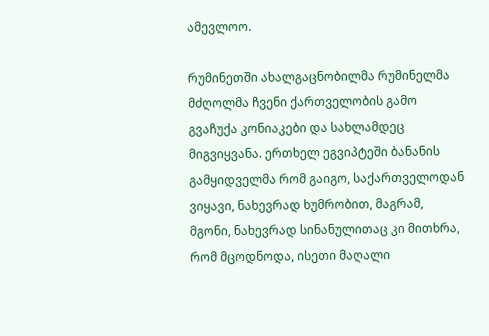ამევლოო.

რუმინეთში ახალგაცნობილმა რუმინელმა მძღოლმა ჩვენი ქართველობის გამო გვაჩუქა კონიაკები და სახლამდეც მიგვიყვანა. ერთხელ ეგვიპტეში ბანანის გამყიდველმა რომ გაიგო, საქართველოდან ვიყავი, ნახევრად ხუმრობით, მაგრამ, მგონი, ნახევრად სინანულითაც კი მითხრა, რომ მცოდნოდა, ისეთი მაღალი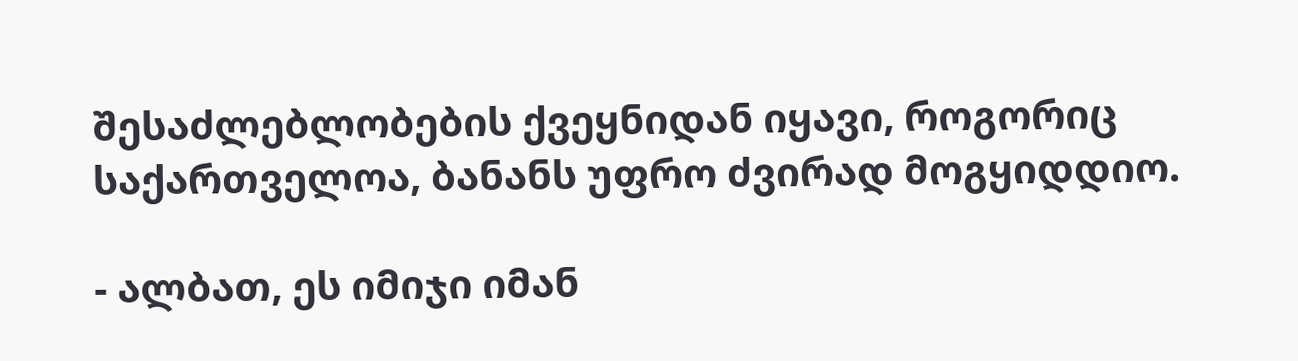შესაძლებლობების ქვეყნიდან იყავი, როგორიც საქართველოა, ბანანს უფრო ძვირად მოგყიდდიო.

- ალბათ, ეს იმიჯი იმან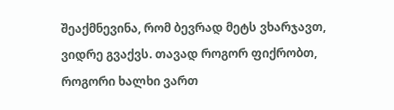შეაქმნევინა, რომ ბევრად მეტს ვხარჯავთ, ვიდრე გვაქვს. თავად როგორ ფიქრობთ, როგორი ხალხი ვართ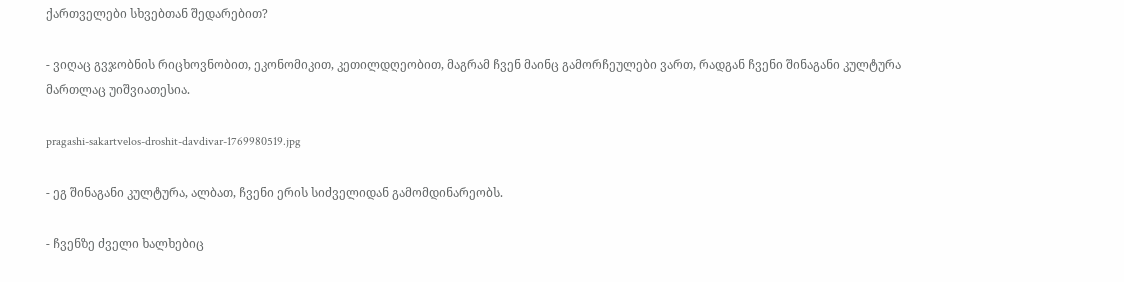ქართველები სხვებთან შედარებით?

- ვიღაც გვჯობნის რიცხოვნობით, ეკონომიკით, კეთილდღეობით, მაგრამ ჩვენ მაინც გამორჩეულები ვართ, რადგან ჩვენი შინაგანი კულტურა მართლაც უიშვიათესია.

pragashi-sakartvelos-droshit-davdivar-1769980519.jpg

- ეგ შინაგანი კულტურა, ალბათ, ჩვენი ერის სიძველიდან გამომდინარეობს.

- ჩვენზე ძველი ხალხებიც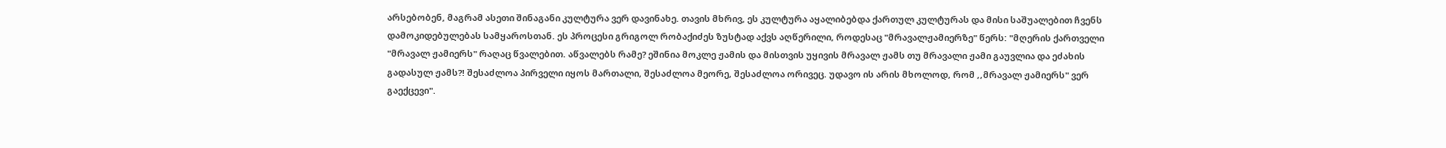არსებობენ, მაგრამ ასეთი შინაგანი კულტურა ვერ დავინახე. თავის მხრივ, ეს კულტურა აყალიბებდა ქართულ კულტურას და მისი საშუალებით ჩვენს დამოკიდებულებას სამყაროსთან. ეს პროცესი გრიგოლ რობაქიძეს ზუსტად აქვს აღწერილი, როდესაც "მრავალჟამიერზე" წერს: "მღერის ქართველი "მრავალ ჟამიერს" რაღაც წვალებით. აწვალებს რამე? ეშინია მოკლე ჟამის და მისთვის უყივის მრავალ ჟამს თუ მრავალი ჟამი გაუვლია და ეძახის გადასულ ჟამს?! შესაძლოა პირველი იყოს მართალი, შესაძლოა მეორე, შესაძლოა ორივეც. უდავო ის არის მხოლოდ, რომ ,,მრავალ ჟამიერს" ვერ გაექცევი".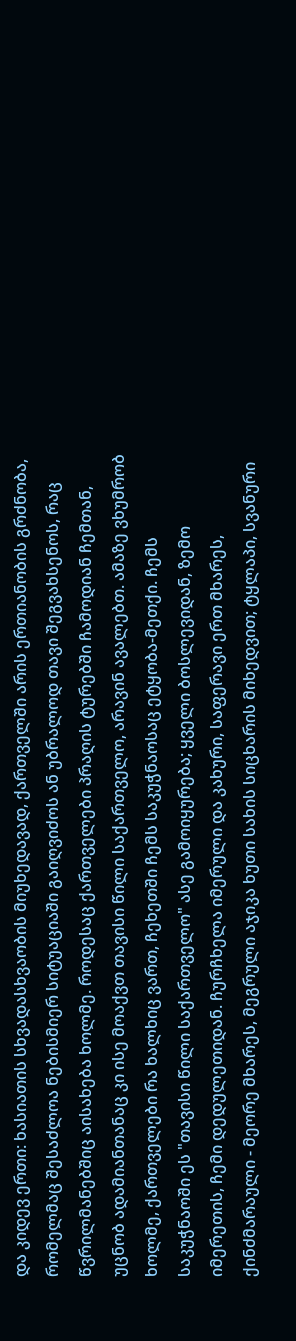და კიდევ ერთი: ხასიათის სხვადასხვაობის მიუხედავად, ქართველში არის ერთიანობის გრძნობა, რომელმაც შესაძლოა ნებისმიერ სიტუაციაში გაიღვიძოს ან უბრალოდ თავი შეგვახსენოს, რაც წვრილმანებშიც აისახება ხოლმე. როდესაც ქართველები პრაღის ტურებში ჩამოდიან ჩემთან, უცნობ ადამიანთანაც კი ისე მოაქვთ თავისი წილი საქართველო, არავინ ავალებთ. ამაზე ვხუმრობ ხოლმე, ქართველები რა ხალხიც ვართ, ჩეხეთში ჩემს საკუჭნაოსაც ეტყობა-მეთქი. ჩემს საკუჭნაოში ეს "თავისი წილი საქართველო" ასე გამოიყურება; ყველი ბოსლევიდან, ზემო იმერეთის, ჩემი დედულეთიდან. ჩურჩხელა იმერული და კახური, საფერავი ერთ მხარეს, ქინძმარაული - მეორე მხარეს, მეგრული აჯიკა ხუთი სახის სიცხარის მიხედვით; ტყლაპი, სვანური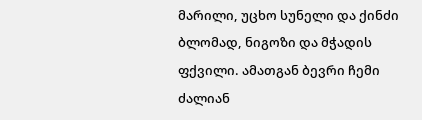მარილი, უცხო სუნელი და ქინძი ბლომად, ნიგოზი და მჭადის ფქვილი. ამათგან ბევრი ჩემი ძალიან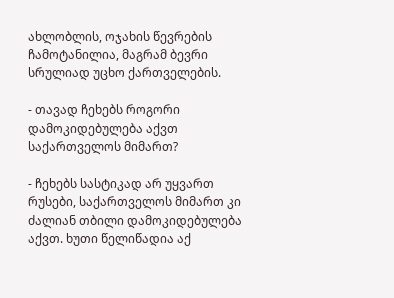ახლობლის, ოჯახის წევრების ჩამოტანილია, მაგრამ ბევრი სრულიად უცხო ქართველების.

- თავად ჩეხებს როგორი დამოკიდებულება აქვთ საქართველოს მიმართ?

- ჩეხებს სასტიკად არ უყვართ რუსები, საქართველოს მიმართ კი ძალიან თბილი დამოკიდებულება აქვთ. ხუთი წელიწადია აქ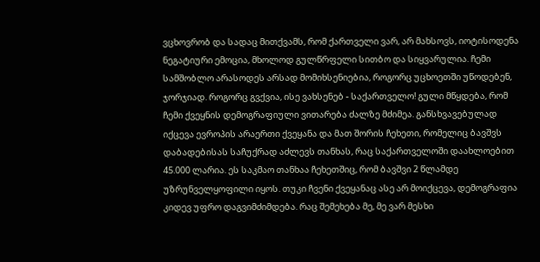ვცხოვრობ და სადაც მითქვამს, რომ ქართველი ვარ, არ მახსოვს, იოტისოდენა ნეგატიური ემოცია, მხოლოდ გულწრფელი სითბო და სიყვარულია. ჩემი სამშობლო არასოდეს არსად მომიხსენიებია, როგორც უცხოეთში უწოდებენ, ჯორჯიად. როგორც გვქვია, ისე ვახსენებ - საქართველო! გული მწყდება, რომ ჩემი ქვეყნის დემოგრაფიული ვითარება ძალზე მძიმეა. განსხვავებულად იქცევა ევროპის არაერთი ქვეყანა და მათ შორის ჩეხეთი, რომელიც ბავშვს დაბადებისას საჩუქრად აძლევს თანხას, რაც საქართველოში დაახლოებით 45.000 ლარია. ეს საკმაო თანხაა ჩეხეთშიც, რომ ბავშვი 2 წლამდე უზრუნველყოფილი იყოს. თუკი ჩვენი ქვეყანაც ასე არ მოიქცევა, დემოგრაფია კიდევ უფრო დაგვიმძიმდება. რაც შემეხება მე, მე ვარ მესხი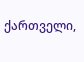ქართველი,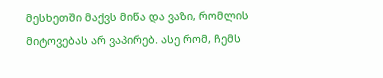მესხეთში მაქვს მიწა და ვაზი, რომლის მიტოვებას არ ვაპირებ. ასე რომ, ჩემს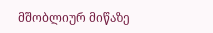მშობლიურ მიწაზე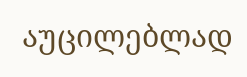აუცილებლად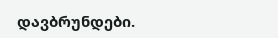დავბრუნდები.